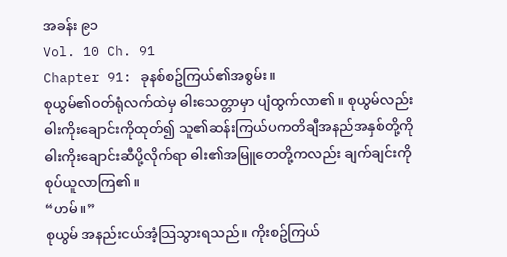အခန်း ၉၁
Vol. 10 Ch. 91
Chapter 91: ခုနစ်စဥ်ကြယ်၏အစွမ်း။
စုယွမ်၏ဝတ်ရုံလက်ထဲမှ ဓါးသေတ္တာမှာ ပျံထွက်လာ၏။ စုယွမ်လည်း ဓါးကိုးချောင်းကိုထုတ်၍ သူ၏ဆန်းကြယ်ပကတိချီအနည်အနှစ်တို့ကို ဓါးကိုးချောင်းဆီပို့လိုက်ရာ ဓါး၏အမြူတေတို့ကလည်း ချက်ချင်းကို စုပ်ယူလာကြ၏။
“ဟမ်။”
စုယွမ် အနည်းငယ်အံ့သြသွားရသည်။ ကိုးစဥ်ကြယ်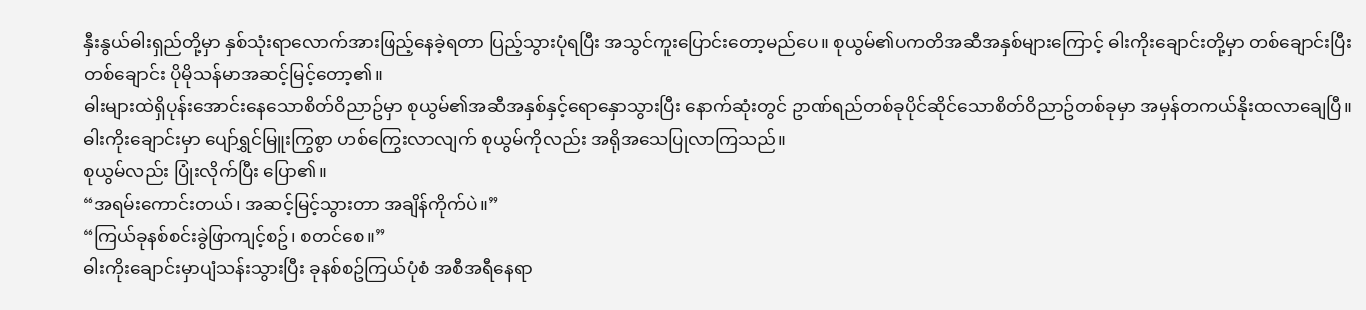နှီးနွယ်ဓါးရှည်တို့မှာ နှစ်သုံးရာလောက်အားဖြည့်နေခဲ့ရတာ ပြည့်သွားပုံရပြီး အသွင်ကူးပြောင်းတော့မည်ပေ။ စုယွမ်၏ပကတိအဆီအနှစ်များကြောင့် ဓါးကိုးချောင်းတို့မှာ တစ်ချောင်းပြီးတစ်ချောင်း ပိုမိုသန်မာအဆင့်မြင့်တော့၏။
ဓါးများထဲရှိပုန်းအောင်းနေသောစိတ်ဝိညာဥ်မှာ စုယွမ်၏အဆီအနှစ်နှင့်ရောနှောသွားပြီး နောက်ဆုံးတွင် ဥာဏ်ရည်တစ်ခုပိုင်ဆိုင်သောစိတ်ဝိညာဥ်တစ်ခုမှာ အမှန်တကယ်နိုးထလာချေပြီ။
ဓါးကိုးချောင်းမှာ ပျော်ရွှင်မြူးကြွစွာ ဟစ်ကြွေးလာလျက် စုယွမ်ကိုလည်း အရိုအသေပြုလာကြသည်။
စုယွမ်လည်း ပြုံးလိုက်ပြီး ပြော၏။
“အရမ်းကောင်းတယ်၊ အဆင့်မြင့်သွားတာ အချိန်ကိုက်ပဲ။”
“ကြယ်ခုနစ်စင်းခွဲဖြာကျင့်စဥ်၊ စတင်စေ။”
ဓါးကိုးချောင်းမှာပျံသန်းသွားပြီး ခုနစ်စဥ်ကြယ်ပုံစံ အစီအရီနေရာ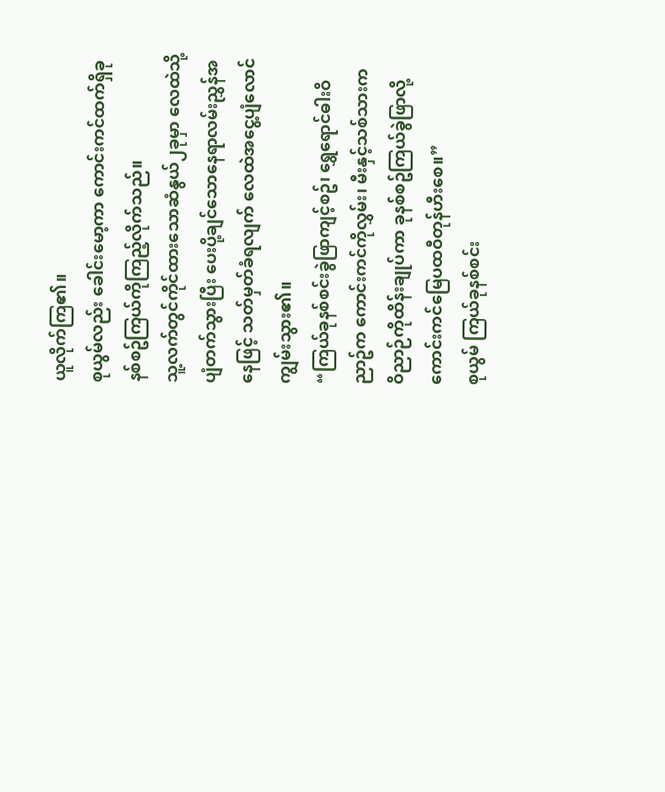ယူလိုက်ကြ၏။
စုယွမ်လည်း ခေါင်းမော့ကာ ကောင်းကင်ထက်ရှိခုနစ်စဥ်ကြယ်ကိုကြည့်လိုက်သည်။
သူ့လက်တွင်ကိုင်ထားသောဆံနွယ်၂ခုမှာ လေထဲသို့ပျံတက်သွားပြီး ပေးပို့ချင်သောနေရာလမ်းညွှန်အနေဖြင့် သတ်မှတ်ခံရလျက် လေထဲအငွေ့ပျံလောင်ကျွမ်းသွား၏။
“ကြယ်ခုနစ်စင်းခွဲဖြာကျင့်စဥ်၊ ရွှေရောင်ဓါးဝိညာဥ်က ကောင်းကင်ကိုလွှမ်း၊ မီးနှင့်သစ်သားက ဝိညာဉ်ကိုထိန်းချုပ်ကာ ခုနစ်စဥ်ကြယ်ခွဲဖြာလို့ ကောင်းကင်မြေပထဝီတုန်ဟီးစေ။”
စုယွမ် ကြယ်ခုနစ်စင်း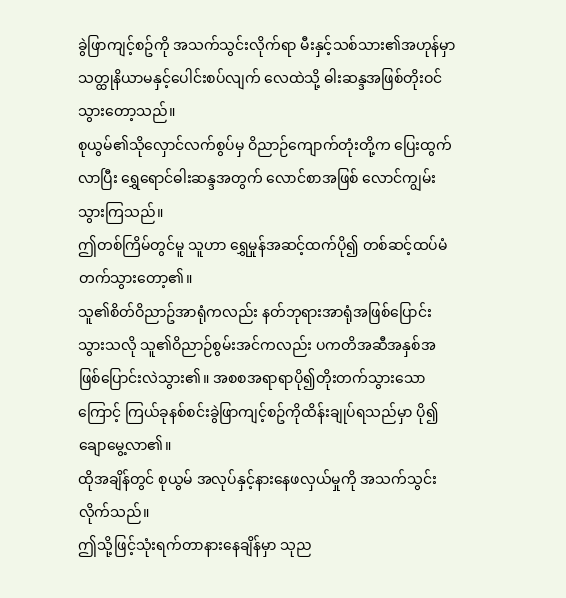ခွဲဖြာကျင့်စဥ်ကို အသက်သွင်းလိုက်ရာ မီးနှင့်သစ်သား၏အဟုန်မှာ သတ္ထုနိယာမနှင့်ပေါင်းစပ်လျက် လေထဲသို့ ဓါးဆန္ဒအဖြစ်တိုးဝင်သွားတော့သည်။
စုယွမ်၏သိုလှောင်လက်စွပ်မှ ဝိညာဉ်ကျောက်တုံးတို့က ပြေးထွက်လာပြီး ရွှေရောင်ဓါးဆန္ဒအတွက် လောင်စာအဖြစ် လောင်ကျွမ်းသွားကြသည်။
ဤတစ်ကြိမ်တွင်မူ သူဟာ ရွှေမှုန်အဆင့်ထက်ပို၍ တစ်ဆင့်ထပ်မံတက်သွားတော့၏။
သူ၏စိတ်ဝိညာဥ်အာရုံကလည်း နတ်ဘုရားအာရုံအဖြစ်ပြောင်းသွားသလို သူ၏ဝိညာဉ်စွမ်းအင်ကလည်း ပကတိအဆီအနှစ်အဖြစ်ပြောင်းလဲသွား၏။ အစစအရာရာပို၍တိုးတက်သွားသောကြောင့် ကြယ်ခုနစ်စင်းခွဲဖြာကျင့်စဥ်ကိုထိန်းချုပ်ရသည်မှာ ပို၍ချောမွေ့လာ၏။
ထိုအချိန်တွင် စုယွမ် အလုပ်နှင့်နားနေဖလှယ်မှုကို အသက်သွင်းလိုက်သည်။
ဤသို့ဖြင့်သုံးရက်တာနားနေချိန်မှာ သုည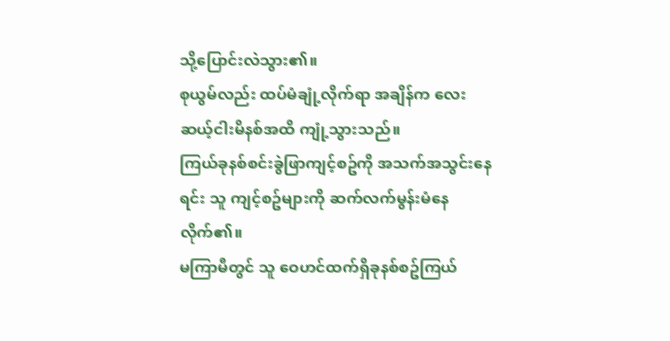သို့ပြောင်းလဲသွား၏။
စုယွမ်လည်း ထပ်မံချုံ့လိုက်ရာ အချိန်က လေးဆယ့်ငါးမိနစ်အထိ ကျုံ့သွားသည်။
ကြယ်ခုနစ်စင်းခွဲဖြာကျင့်စဥ်ကို အသက်အသွင်းနေရင်း သူ ကျင့်စဥ်များကို ဆက်လက်မွန်းမံနေလိုက်၏။
မကြာမီတွင် သူ ဝေဟင်ထက်ရှိခုနစ်စဥ်ကြယ်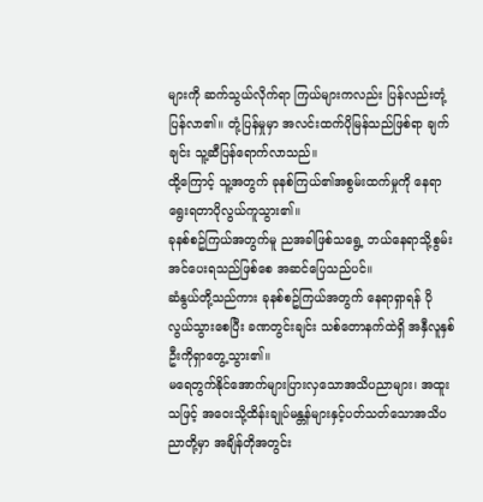များကို ဆက်သွယ်လိုက်ရာ ကြယ်များကလည်း ပြန်လည်းတုံ့ပြန်လာ၏။ တုံ့ပြန်မှုမှာ အလင်းထက်ပိုမြန်သည်ဖြစ်ရာ ချက်ချင်း သူ့ဆီပြန်ရောက်လာသည်။
ထို့ကြောင့် သူ့အတွက် ခုနစ်ကြယ်၏အစွမ်းထက်မှုကို နေရာရွေးရတာပိုလွယ်ကူသွား၏။
ခုနစ်စဥ်ကြယ်အတွက်မူ ညအခါဖြစ်သရွေ့ ဘယ်နေရာသို့စွမ်းအင်ပေးရသည်ဖြစ်စေ အဆင်ပြေသည်ပင်။
ဆံနွယ်တို့သည်ကား ခုနစ်စဥ်ကြယ်အတွက် နေရာရှာရန် ပိုလွယ်သွားစေပြီး ခဏတွင်းချင်း သစ်တောနက်ထဲရှိ အနှီလူနှစ်ဦးကိုရှာတွေ့သွား၏။
မရေတွက်နိုင်အောက်များပြားလှသောအသိပညာများ၊ အထူးသဖြင့် အဝေးသို့ထိန်းချုပ်မန္တန်များနှင့်ပတ်သတ်သောအသိပညာတို့မှာ အချိန်တိုအတွင်း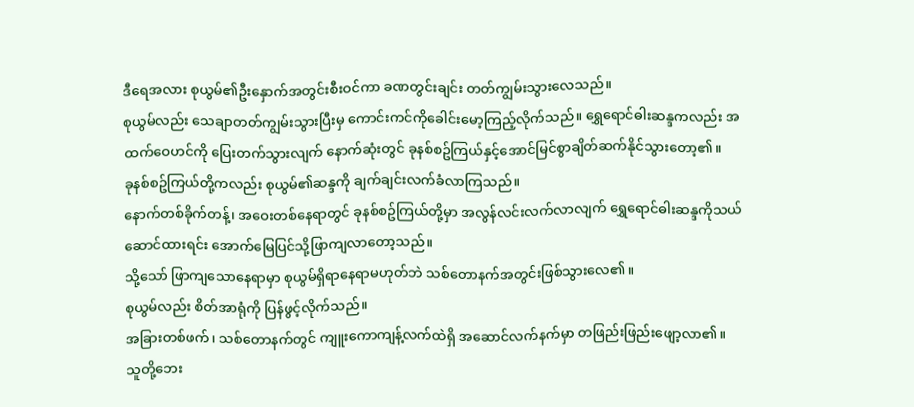ဒီရေအလား စုယွမ်၏ဦးနှောက်အတွင်းစီးဝင်ကာ ခဏတွင်းချင်း တတ်ကျွမ်းသွားလေသည်။
စုယွမ်လည်း သေချာတတ်ကျွမ်းသွားပြီးမှ ကောင်းကင်ကိုခေါင်းမော့ကြည့်လိုက်သည်။ ရွှေရောင်ဓါးဆန္ဒကလည်း အထက်ဝေဟင်ကို ပြေးတက်သွားလျက် နောက်ဆုံးတွင် ခုနစ်စဥ်ကြယ်နှင့်အောင်မြင်စွာချိတ်ဆက်နိုင်သွားတော့၏။
ခုနစ်စဥ်ကြယ်တို့ကလည်း စုယွမ်၏ဆန္ဒကို ချက်ချင်းလက်ခံလာကြသည်။
နောက်တစ်ခိုက်တန့်၊ အဝေးတစ်နေရာတွင် ခုနစ်စဥ်ကြယ်တို့မှာ အလွန်လင်းလက်လာလျက် ရွှေရောင်ဓါးဆန္ဒကိုသယ်ဆောင်ထားရင်း အောက်မြေပြင်သို့ဖြာကျလာတော့သည်။
သို့သော် ဖြာကျသောနေရာမှာ စုယွမ်ရှိရာနေရာမဟုတ်ဘဲ သစ်တောနက်အတွင်းဖြစ်သွားလေ၏။
စုယွမ်လည်း စိတ်အာရုံကို ပြန်ဖွင့်လိုက်သည်။
အခြားတစ်ဖက်၊ သစ်တောနက်တွင် ကျူးကောကျန့်လက်ထဲရှိ အဆောင်လက်နက်မှာ တဖြည်းဖြည်းဖျော့လာ၏။
သူတို့ဘေး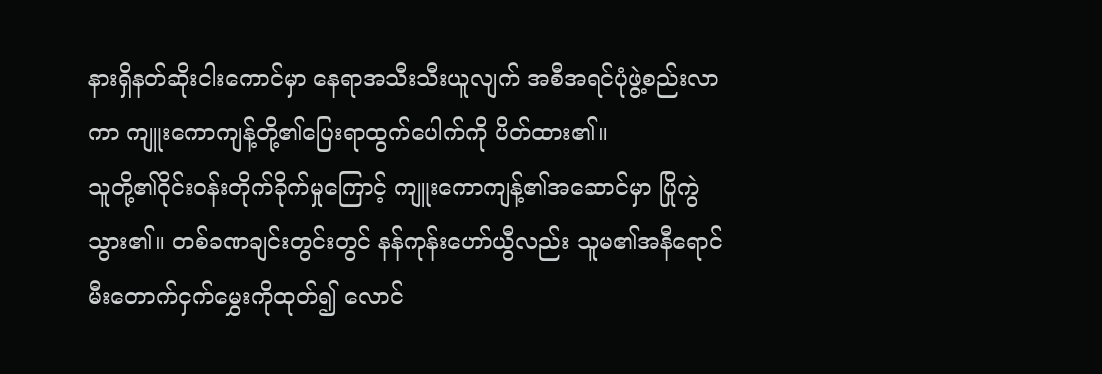နားရှိနတ်ဆိုးငါးကောင်မှာ နေရာအသီးသီးယူလျက် အစီအရင်ပုံဖွဲ့စည်းလာကာ ကျူးကောကျန့်တို့၏ပြေးရာထွက်ပေါက်ကို ပိတ်ထား၏။
သူတို့၏ဝိုင်းဝန်းတိုက်ခိုက်မှုကြောင့် ကျူးကောကျန့်၏အဆောင်မှာ ပြိုကွဲသွား၏။ တစ်ခဏချင်းတွင်းတွင် နန်ကုန်းဟော်ယွီလည်း သူမ၏အနီရောင်မီးတောက်ငှက်မွှေးကိုထုတ်၍ လောင်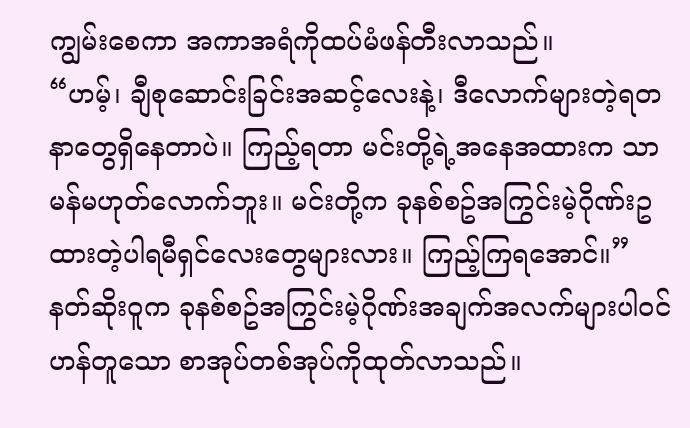ကျွမ်းစေကာ အကာအရံကိုထပ်မံဖန်တီးလာသည်။
“ဟမ့်၊ ချီစုဆောင်းခြင်းအဆင့်လေးနဲ့၊ ဒီလောက်များတဲ့ရတနာတွေရှိနေတာပဲ။ ကြည့်ရတာ မင်းတို့ရဲ့အနေအထားက သာမန်မဟုတ်လောက်ဘူး။ မင်းတို့က ခုနစ်စဥ်အကြွင်းမဲ့ဂိုဏ်းဥထားတဲ့ပါရမီရှင်လေးတွေများလား။ ကြည့်ကြရအောင်။”
နတ်ဆိုးဝူက ခုနစ်စဥ်အကြွင်းမဲ့ဂိုဏ်းအချက်အလက်များပါဝင်ဟန်တူသော စာအုပ်တစ်အုပ်ကိုထုတ်လာသည်။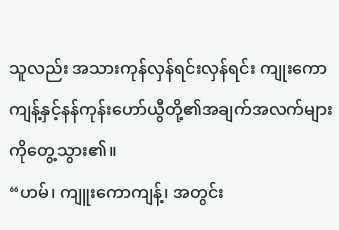သူလည်း အသားကုန်လှန်ရင်းလှန်ရင်း ကျုးကောကျန့်နှင့်နန်ကုန်းဟော်ယွီတို့၏အချက်အလက်များကိုတွေ့သွား၏။
“ဟမ်၊ ကျူးကောကျန့်၊ အတွင်း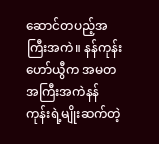ဆောင်တပည့်အကြီးအကဲ။ နန်ကုန်းဟော်ယွီက အမတအကြီးအကဲနန်ကုန်းရဲ့မျိုးဆက်တဲ့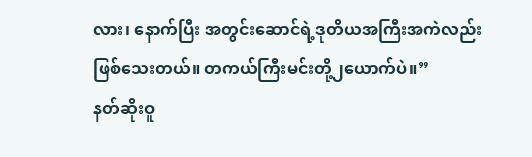လား၊ နောက်ပြီး အတွင်းဆောင်ရဲ့ဒုတိယအကြီးအကဲလည်းဖြစ်သေးတယ်။ တကယ်ကြီးမင်းတို့၂ယောက်ပဲ။”
နတ်ဆိုးဝူ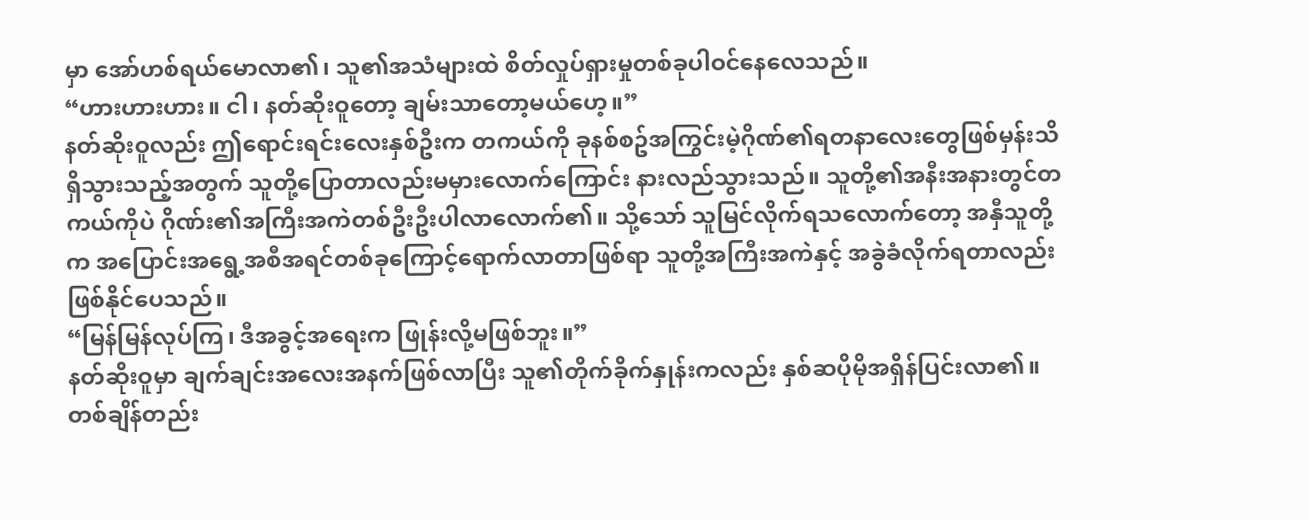မှာ အော်ဟစ်ရယ်မောလာ၏၊ သူ၏အသံများထဲ စိတ်လှုပ်ရှားမှုတစ်ခုပါဝင်နေလေသည်။
“ဟားဟားဟား။ ငါ၊ နတ်ဆိုးဝူတော့ ချမ်းသာတော့မယ်ဟေ့။”
နတ်ဆိုးဝူလည်း ဤရောင်းရင်းလေးနှစ်ဦးက တကယ်ကို ခုနစ်စဥ်အကြွင်းမဲ့ဂိုဏ်၏ရတနာလေးတွေဖြစ်မှန်းသိရှိသွားသည့်အတွက် သူတို့ပြောတာလည်းမမှားလောက်ကြောင်း နားလည်သွားသည်။ သူတို့၏အနီးအနားတွင်တကယ်ကိုပဲ ဂိုဏ်း၏အကြီးအကဲတစ်ဦးဦးပါလာလောက်၏။ သို့သော် သူမြင်လိုက်ရသလောက်တော့ အနှီသူတို့က အပြောင်းအရွေ့အစီအရင်တစ်ခုကြောင့်ရောက်လာတာဖြစ်ရာ သူတို့အကြီးအကဲနှင့် အခွဲခံလိုက်ရတာလည်း ဖြစ်နိုင်ပေသည်။
“မြန်မြန်လုပ်ကြ၊ ဒီအခွင့်အရေးက ဖြုန်းလို့မဖြစ်ဘူး။”
နတ်ဆိုးဝူမှာ ချက်ချင်းအလေးအနက်ဖြစ်လာပြီး သူ၏တိုက်ခိုက်နှုန်းကလည်း နှစ်ဆပိုမိုအရှိန်ပြင်းလာ၏။ တစ်ချိန်တည်း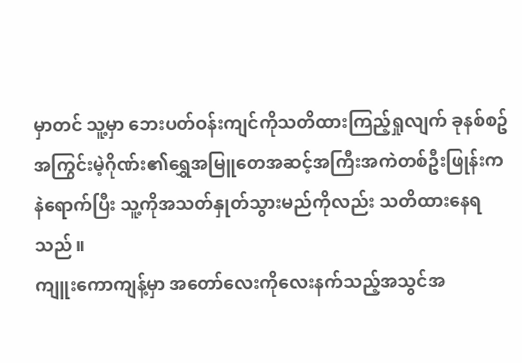မှာတင် သူ့မှာ ဘေးပတ်ဝန်းကျင်ကိုသတိထားကြည့်ရှုလျက် ခုနစ်စဥ်အကြွင်းမဲ့ဂိုဏ်း၏ရွှေအမြူတေအဆင့်အကြီးအကဲတစ်ဦးဖြုန်းကနဲရောက်ပြီး သူ့ကိုအသတ်နှုတ်သွားမည်ကိုလည်း သတိထားနေရသည်။
ကျူးကောကျန့်မှာ အတော်လေးကိုလေးနက်သည့်အသွင်အ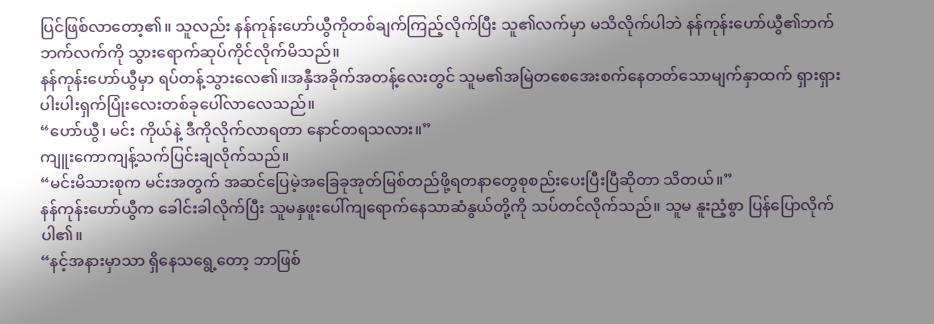ပြင်ဖြစ်လာတော့၏။ သူလည်း နန်ကုန်းဟော်ယွီကိုတစ်ချက်ကြည့်လိုက်ပြီး သူ၏လက်မှာ မသိလိုက်ပါဘဲ နန်ကုန်းဟော်ယွီ၏ဘက်ဘက်လက်ကို သွားရောက်ဆုပ်ကိုင်လိုက်မိသည်။
နန်ကုန်းဟော်ယွီမှာ ရပ်တန့်သွားလေ၏။အနှီအခိုက်အတန့်လေးတွင် သူမ၏အမြဲတစေအေးစက်နေတတ်သောမျက်နှာထက် ရှားရှားပါးပါးရှက်ပြုံးလေးတစ်ခုပေါ်လာလေသည်။
“ဟော်ယွီ၊ မင်း ကိုယ်နဲ့ ဒီကိုလိုက်လာရတာ နောင်တရသလား။”
ကျူးကောကျန့်သက်ပြင်းချလိုက်သည်။
“မင်းမိသားစုက မင်းအတွက် အဆင်ပြေမဲ့အခြေခုအုတ်မြစ်တည်ဖို့ရတနာတွေစုစည်းပေးပြီးပြီဆိုတာ သိတယ်။”
နန်ကုန်းဟော်ယွီက ခေါင်းခါလိုက်ပြီး သူမနှဖူးပေါ်ကျရောက်နေသာဆံနွယ်တို့ကို သပ်တင်လိုက်သည်။ သူမ နူးညံ့စွာ ပြန်ပြောလိုက်ပါ၏။
“နင့်အနားမှာသာ ရှိနေသရွေ့တော့ ဘာဖြစ်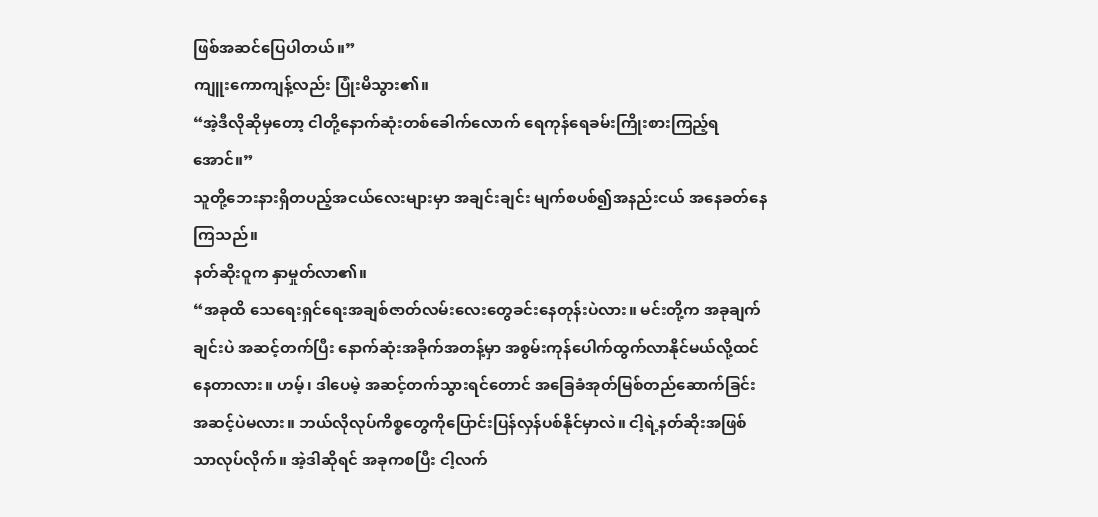ဖြစ်အဆင်ပြေပါတယ်။”
ကျူးကောကျန့်လည်း ပြုံးမိသွား၏။
“အဲ့ဒီလိုဆိုမှတော့ ငါတို့နောက်ဆုံးတစ်ခေါက်လောက် ရေကုန်ရေခမ်းကြိုးစားကြည့်ရအောင်။”
သူတို့ဘေးနားရှိတပည့်အငယ်လေးများမှာ အချင်းချင်း မျက်စပစ်၍အနည်းငယ် အနေခတ်နေကြသည်။
နတ်ဆိုးဝူက နှာမှုတ်လာ၏။
“အခုထိ သေရေးရှင်ရေးအချစ်ဇာတ်လမ်းလေးတွေခင်းနေတုန်းပဲလား။ မင်းတို့က အခုချက်ချင်းပဲ အဆင့်တက်ပြီး နောက်ဆုံးအခိုက်အတန့်မှာ အစွမ်းကုန်ပေါက်ထွက်လာနိုင်မယ်လို့ထင်နေတာလား။ ဟမ့်၊ ဒါပေမဲ့ အဆင့်တက်သွားရင်တောင် အခြေခံအုတ်မြစ်တည်ဆောက်ခြင်းအဆင့်ပဲမလား။ ဘယ်လိုလုပ်ကိစ္စတွေကိုပြောင်းပြန်လှန်ပစ်နိုင်မှာလဲ။ ငါ့ရဲ့နတ်ဆိုးအဖြစ်သာလုပ်လိုက်။ အဲ့ဒါဆိုရင် အခုကစပြီး ငါ့လက်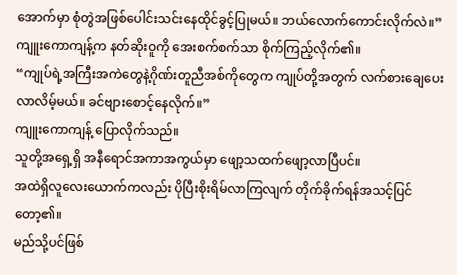အောက်မှာ စုံတွဲအဖြစ်ပေါင်းသင်းနေထိုင်ခွင့်ပြုမယ်။ ဘယ်လောက်ကောင်းလိုက်လဲ။”
ကျူးကောကျန့်က နတ်ဆိုးဝူကို အေးစက်စက်သာ စိုက်ကြည့်လိုက်၏။
“ကျုပ်ရဲ့အကြီးအကဲတွေနဲ့ဂိုဏ်းတူညီအစ်ကိုတွေက ကျုပ်တို့အတွက် လက်စားချေပေးလာလိမ့်မယ်။ ခင်ဗျားစောင့်နေလိုက်။”
ကျူးကောကျန့် ပြောလိုက်သည်။
သူတို့အရှေ့ရှိ အနီရောင်အကာအကွယ်မှာ ဖျော့သထက်ဖျော့လာပြီပင်။
အထဲရှိလူလေးယောက်ကလည်း ပိုပြီးစိုးရိမ်လာကြလျက် တိုက်ခိုက်ရန်အသင့်ပြင်တော့၏။
မည်သို့ပင်ဖြစ်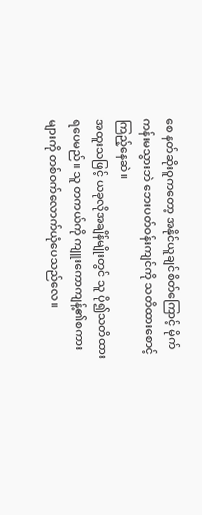စေ နတ်ဆိုးဝူကတော့ အနိုင်ယူချင်စိတ်ကြောင့် မိုက်ကန်းမသွားဘဲ ဘေးပတ်ဝန်းကျင်ကို သတိထားစောင့်ကြည့်နေဆဲ။
အထူးသဖြင့် ယခုလိုအချိန်မျိုးတွင် သူ ပို၍သတိထားရပေမည်။ သူ တကယ်ကို ကျူးကောကျန့်၏စကားများကို တစ်ဝက်လောက်ယုံပေသည်လေ။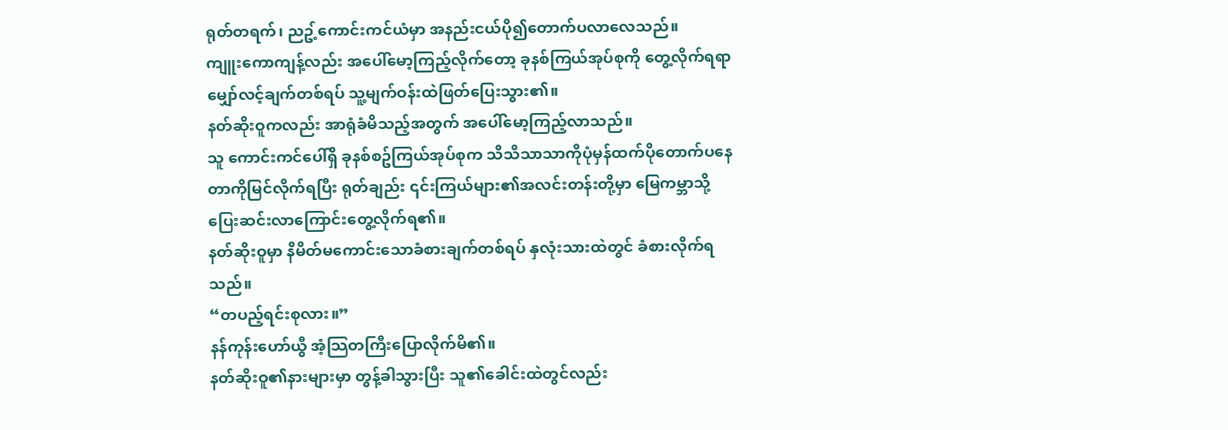ရုတ်တရက်၊ ညဥ့်ကောင်းကင်ယံမှာ အနည်းငယ်ပို၍တောက်ပလာလေသည်။
ကျူးကောကျန့်လည်း အပေါ်မော့ကြည့်လိုက်တော့ ခုနစ်ကြယ်အုပ်စုကို တွေ့လိုက်ရရာ မျှော်လင့်ချက်တစ်ရပ် သူ့မျက်ဝန်းထဲဖြတ်ပြေးသွား၏။
နတ်ဆိုးဝူကလည်း အာရုံခံမိသည့်အတွက် အပေါ်မော့ကြည့်လာသည်။
သူ ကောင်းကင်ပေါ်ရှိ ခုနစ်စဥ်ကြယ်အုပ်စုက သိသိသာသာကိုပုံမှန်ထက်ပိုတောက်ပနေတာကိုမြင်လိုက်ရပြီး ရုတ်ချည်း ၎င်းကြယ်များ၏အလင်းတန်းတို့မှာ မြေကမ္ဘာသို့ ပြေးဆင်းလာကြောင်းတွေ့လိုက်ရ၏။
နတ်ဆိုးဝူမှာ နိမိတ်မကောင်းသောခံစားချက်တစ်ရပ် နှလုံးသားထဲတွင် ခံစားလိုက်ရသည်။
“တပည့်ရင်းစုလား။”
နန်ကုန်းဟော်ယွီ အံ့သြတကြီးပြောလိုက်မိ၏။
နတ်ဆိုးဝူ၏နားများမှာ တွန့်ခါသွားပြီး သူ၏ခေါင်းထဲတွင်လည်း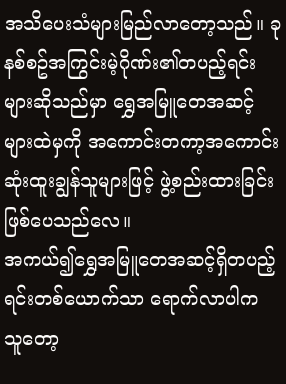အသိပေးသံများမြည်လာတော့သည်။ ခုနစ်စဥ်အကြွင်းမဲ့ဂိုဏ်း၏တပည့်ရင်းများဆိုသည်မှာ ရွှေအမြူတေအဆင့်များထဲမှကို အကောင်းတကာ့အကောင်းဆုံးထူးချွန်သူများဖြင့် ဖွဲ့စည်းထားခြင်းဖြစ်ပေသည်လေ။
အကယ်၍ရွှေအမြူတေအဆင့်ရှိတပည့်ရင်းတစ်ယောက်သာ ရောက်လာပါက သူတော့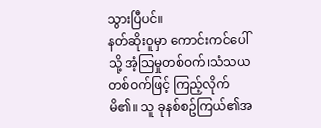သွားပြီပင်။
နတ်ဆိုးဝူမှာ ကောင်းကင်ပေါ်သို့ အံ့သြမှုတစ်ဝက်၊သံသယတစ်ဝက်ဖြင့် ကြည့်လိုက်မိ၏။ သူ ခုနစ်စဥ်ကြယ်၏အ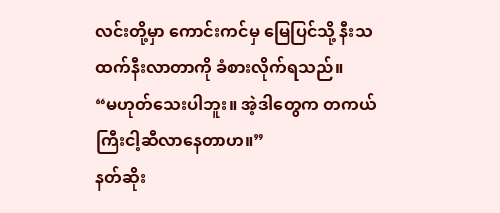လင်းတို့မှာ ကောင်းကင်မှ မြေပြင်သို့ နီးသထက်နီးလာတာကို ခံစားလိုက်ရသည်။
“မဟုတ်သေးပါဘူး။ အဲ့ဒါတွေက တကယ်ကြီးငါ့ဆီလာနေတာဟ။”
နတ်ဆိုး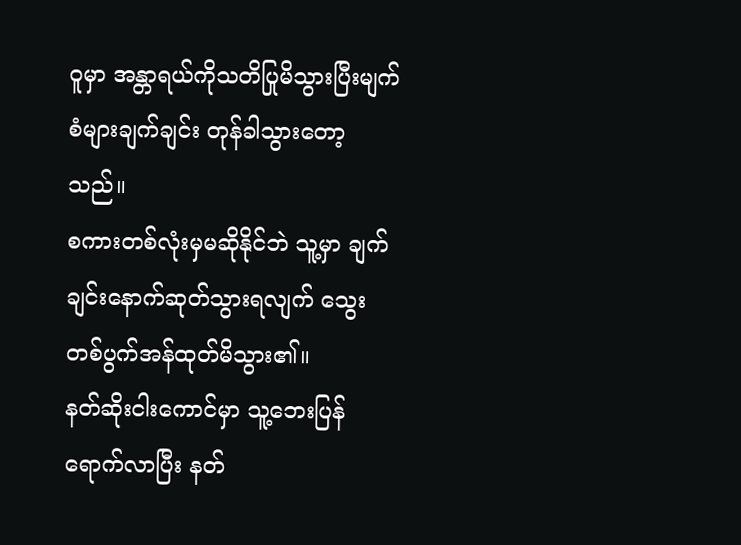ဝူမှာ အန္တာရယ်ကိုသတိပြုမိသွားပြီးမျက်စံများချက်ချင်း တုန်ခါသွားတော့သည်။
စကားတစ်လုံးမှမဆိုနိုင်ဘဲ သူ့မှာ ချက်ချင်းနောက်ဆုတ်သွားရလျက် သွေးတစ်ပွက်အန်ထုတ်မိသွား၏။
နတ်ဆိုးငါးကောင်မှာ သူ့ဘေးပြန်ရောက်လာပြီး နတ်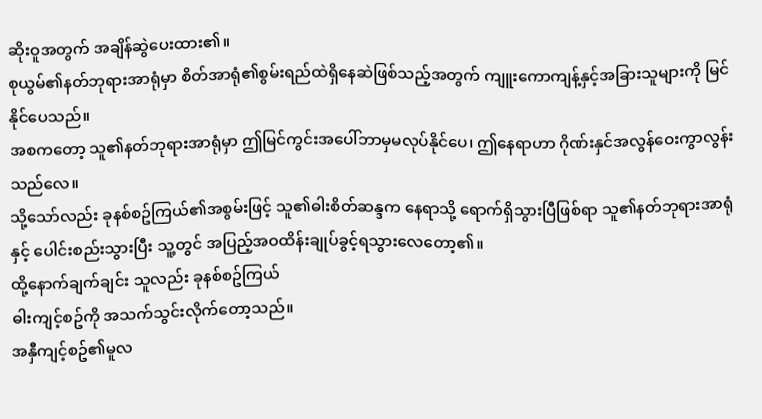ဆိုးဝူအတွက် အချိန်ဆွဲပေးထား၏။
စုယွမ်၏နတ်ဘုရားအာရုံမှာ စိတ်အာရုံ၏စွမ်းရည်ထဲရှိနေဆဲဖြစ်သည့်အတွက် ကျူးကောကျန့်နှင့်အခြားသူများကို မြင်နိုင်ပေသည်။
အစကတော့ သူ၏နတ်ဘုရားအာရုံမှာ ဤမြင်ကွင်းအပေါ်ဘာမှမလုပ်နိုင်ပေ၊ ဤနေရာဟာ ဂိုဏ်းနှင်အလွန်ဝေးကွာလွန်းသည်လေ။
သို့သော်လည်း ခုနစ်စဥ်ကြယ်၏အစွမ်းဖြင့် သူ၏ဓါးစိတ်ဆန္ဒက နေရာသို့ ရောက်ရှိသွားပြီဖြစ်ရာ သူ၏နတ်ဘုရားအာရုံနှင့် ပေါင်းစည်းသွားပြီး သူ့တွင် အပြည့်အဝထိန်းချုပ်ခွင့်ရသွားလေတော့၏။
ထို့နောက်ချက်ချင်း သူလည်း ခုနစ်စဥ်ကြယ်
ဓါးကျင့်စဥ်ကို အသက်သွင်းလိုက်တော့သည်။
အနှီကျင့်စဥ်၏မူလ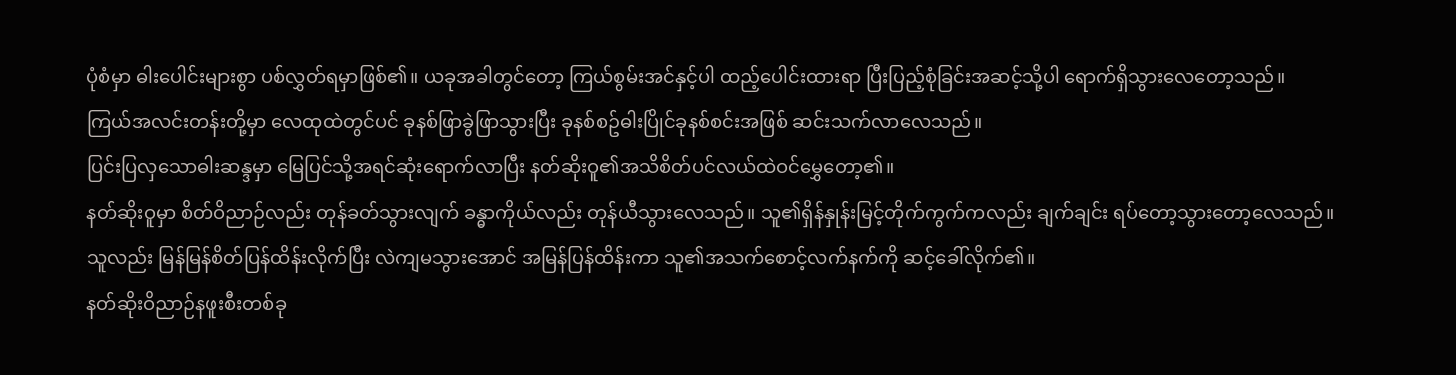ပုံစံမှာ ဓါးပေါင်းများစွာ ပစ်လွှတ်ရမှာဖြစ်၏။ ယခုအခါတွင်တော့ ကြယ်စွမ်းအင်နှင့်ပါ ထည့်ပေါင်းထားရာ ပြီးပြည့်စုံခြင်းအဆင့်သို့ပါ ရောက်ရှိသွားလေတော့သည်။
ကြယ်အလင်းတန်းတို့မှာ လေထုထဲတွင်ပင် ခုနစ်ဖြာခွဲဖြာသွားပြီး ခုနစ်စဥ်ဓါးပြိုင်ခုနစ်စင်းအဖြစ် ဆင်းသက်လာလေသည်။
ပြင်းပြလှသောဓါးဆန္ဒမှာ မြေပြင်သို့အရင်ဆုံးရောက်လာပြီး နတ်ဆိုးဝူ၏အသိစိတ်ပင်လယ်ထဲဝင်မွှေတော့၏။
နတ်ဆိုးဝူမှာ စိတ်ဝိညာဉ်လည်း တုန်ခတ်သွားလျက် ခန္ဓာကိုယ်လည်း တုန်ယီသွားလေသည်။ သူ၏ရှိန်နှုန်းမြင့်တိုက်ကွက်ကလည်း ချက်ချင်း ရပ်တော့သွားတော့လေသည်။
သူလည်း မြန်မြန်စိတ်ပြန်ထိန်းလိုက်ပြီး လဲကျမသွားအောင် အမြန်ပြန်ထိန်းကာ သူ၏အသက်စောင့်လက်နက်ကို ဆင့်ခေါ်လိုက်၏။
နတ်ဆိုးဝိညာဉ်နဖူးစီးတစ်ခု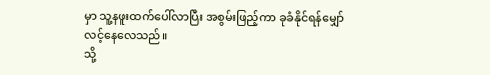မှာ သူ့နဖူးထက်ပေါ်လာပြီး အစွမ်းဖြည့်ကာ ခုခံနိုင်ရန်မျှော်လင့်နေလေသည်။
သို့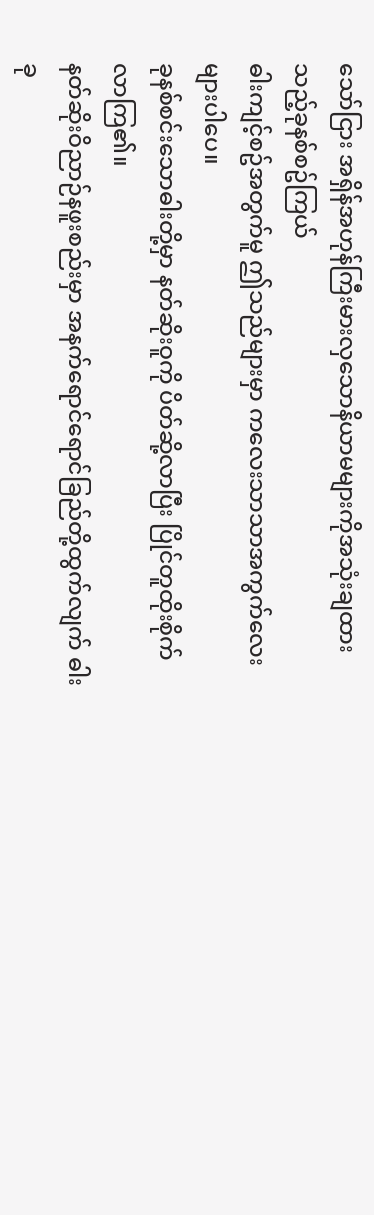သော်ငြား အရှိန်အဟုန်ကြီးမားလှသောနိယာမများကိုအသုံးချထားသည့်ခုနစ်စဥ်ကြယ်
ဓါးကျင့်စဥ်အတွက်မူ ဤသည်များမှာ ကလေးသာသာအကွက်လေးများပါပေ။
ခုနစ်စင်းသောဓါးတို့မှာ နတ်ဆိုးဝူကို ပိတ်ဆို့လာပြီး ပြိုင်တူထိုးစိုက်လာကြ၏။
နတ်ဆိုးဝိညာဉ်နဖူးစည်းမှာ အနက်ရောင်ရောင်ခြည်တို့ထွက်လျက် ဓါးခု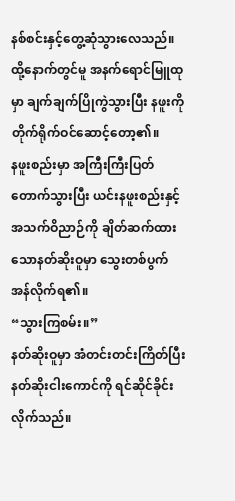နစ်စင်းနှင့်တွေ့ဆုံသွားလေသည်။ ထို့နောက်တွင်မူ အနက်ရောင်မြူထုမှာ ချက်ချက်ပြိုကွဲသွားပြီး နဖူးကို တိုက်ရိုက်ဝင်ဆောင့်တော့၏။
နဖူးစည်းမှာ အကြီးကြီးပြတ်တောက်သွားပြီး ယင်းနဖူးစည်းနှင့်အသက်ဝိညာဉ်ကို ချိတ်ဆက်ထားသောနတ်ဆိုးဝူမှာ သွေးတစ်ပွက်အန်လိုက်ရ၏။
“သွားကြစမ်း။”
နတ်ဆိုးဝူမှာ အံတင်းတင်းကြိတ်ပြီး နတ်ဆိုးငါးကောင်ကို ရင်ဆိုင်ခိုင်းလိုက်သည်။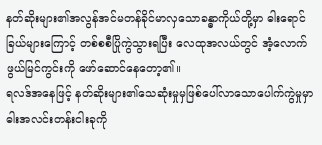နတ်ဆိုးများ၏အလွန်အင်မတန်ခိုင်မာလှသောခန္ဓာကိုယ်တို့မှာ ဓါးရောင်ခြယ်များကြောင့် တစ်စစီပြိုကွဲသွားရပြီး လေထုအလယ်တွင် အံ့လောက်ဖွယ်မြင်ကွင်းကို ဖော်ဆောင်နေတော့၏။
ရလဒ်အနေဖြင့် နတ်ဆိုးများ၏သေဆုံးမှုမှဖြစ်ပေါ်လာသောပေါက်ကွဲမှုမှာ ဓါးအလင်းတန်းငါးခုကို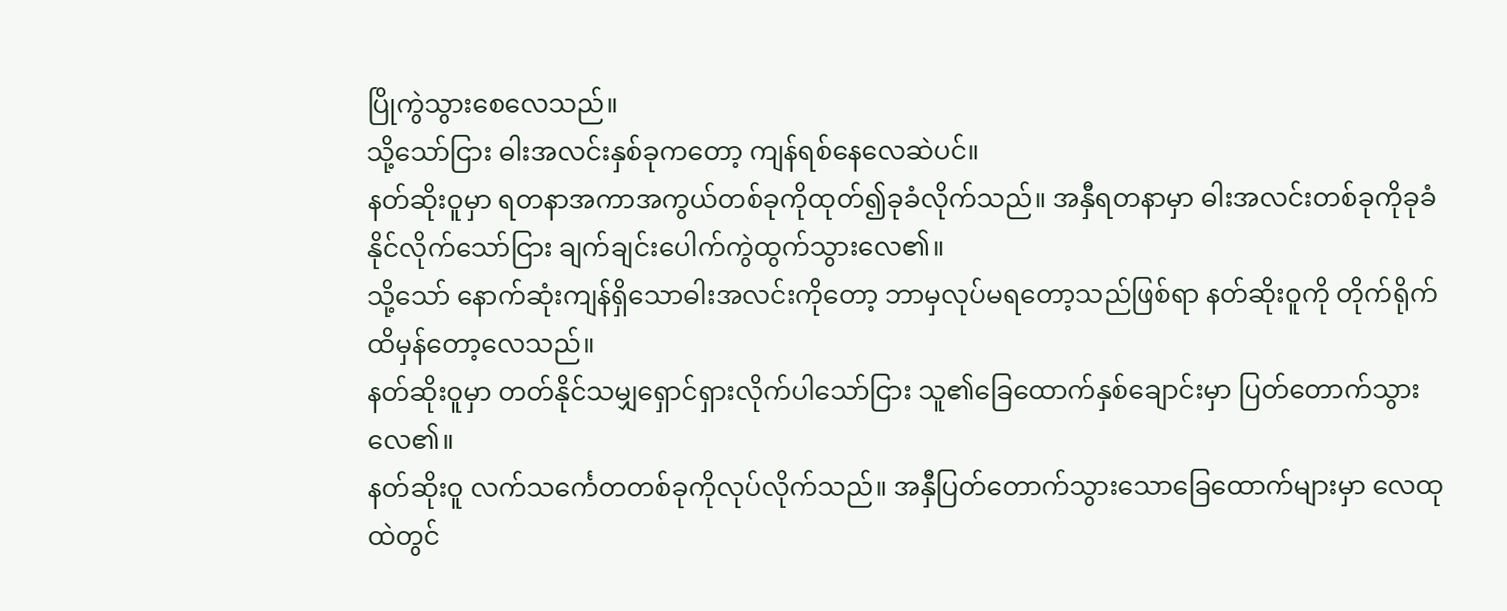ပြိုကွဲသွားစေလေသည်။
သို့သော်ငြား ဓါးအလင်းနှစ်ခုကတော့ ကျန်ရစ်နေလေဆဲပင်။
နတ်ဆိုးဝူမှာ ရတနာအကာအကွယ်တစ်ခုကိုထုတ်၍ခုခံလိုက်သည်။ အနှီရတနာမှာ ဓါးအလင်းတစ်ခုကိုခုခံနိုင်လိုက်သော်ငြား ချက်ချင်းပေါက်ကွဲထွက်သွားလေ၏။
သို့သော် နောက်ဆုံးကျန်ရှိသောဓါးအလင်းကိုတော့ ဘာမှလုပ်မရတော့သည်ဖြစ်ရာ နတ်ဆိုးဝူကို တိုက်ရိုက်ထိမှန်တော့လေသည်။
နတ်ဆိုးဝူမှာ တတ်နိုင်သမျှရှောင်ရှားလိုက်ပါသော်ငြား သူ၏ခြေထောက်နှစ်ချောင်းမှာ ပြတ်တောက်သွားလေ၏။
နတ်ဆိုးဝူ လက်သင်္ကေတတစ်ခုကိုလုပ်လိုက်သည်။ အနှီပြတ်တောက်သွားသောခြေထောက်များမှာ လေထုထဲတွင်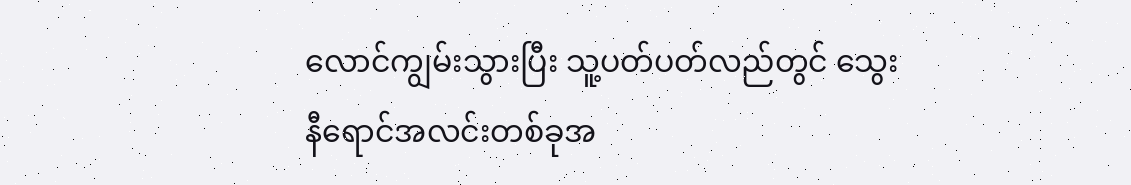လောင်ကျွမ်းသွားပြီး သူ့ပတ်ပတ်လည်တွင် သွေးနီရောင်အလင်းတစ်ခုအ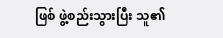ဖြစ် ဖွဲ့စည်းသွားပြီး သူ၏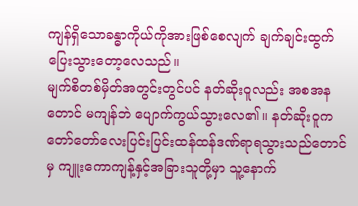ကျန်ရှိသောခန္ဓာကိုယ်ကိုအားဖြစ်စေလျက် ချက်ချင်းထွက်ပြေးသွားတော့လေသည်။
မျက်စိတစ်မှိတ်အတွင်းတွင်ပင် နတ်ဆိုးဝူလည်း အစအနတောင် မကျန်ဘဲ ပျောက်ကွယ်သွားလေ၏။ နတ်ဆိုးဝူက တော်တော်လေးပြင်းပြင်းထန်ထန်ဒဏ်ရာရသွားသည်တောင်မှ ကျူးကောကျန့်နှင့်အခြားသူတို့မှာ သူ့နောက်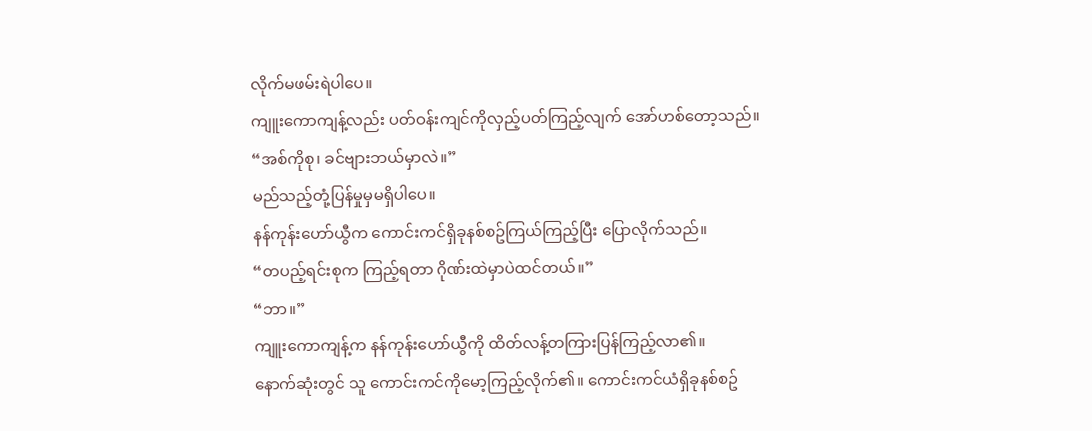လိုက်မဖမ်းရဲပါပေ။
ကျူးကောကျန့်လည်း ပတ်ဝန်းကျင်ကိုလှည့်ပတ်ကြည့်လျက် အော်ဟစ်တော့သည်။
“အစ်ကိုစု၊ ခင်ဗျားဘယ်မှာလဲ။”
မည်သည့်တုံ့ပြန်မှုမှမရှိပါပေ။
နန်ကုန်းဟော်ယွီက ကောင်းကင်ရှိခုနစ်စဥ်ကြယ်ကြည့်ပြီး ပြောလိုက်သည်။
“တပည့်ရင်းစုက ကြည့်ရတာ ဂိုဏ်းထဲမှာပဲထင်တယ်။”
“ဘာ။”
ကျူးကောကျန့်က နန်ကုန်းဟော်ယွီကို ထိတ်လန့်တကြားပြန်ကြည့်လာ၏။
နောက်ဆုံးတွင် သူ ကောင်းကင်ကိုမော့ကြည့်လိုက်၏။ ကောင်းကင်ယံရှိခုနစ်စဥ်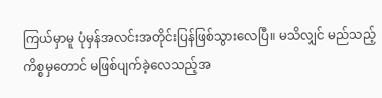ကြယ်မှာမူ ပုံမှန်အလင်းအတိုင်းပြန်ဖြစ်သွားလေပြီ။ မသိလျှင် မည်သည့်ကိစ္စမှတောင် မဖြစ်ပျက်ခဲ့လေသည့်အ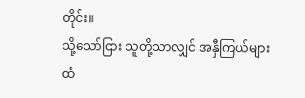တိုင်း။
သို့သော်ငြား သူတို့သာလျှင် အနှီကြယ်များထံ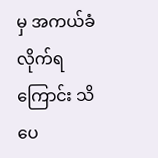မှ အကယ်ခံလိုက်ရကြောင်း သိပေ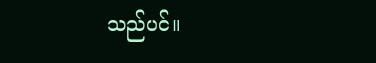သည်ပင်။